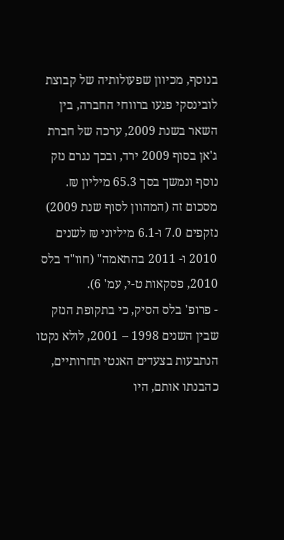בנוסף, מכיוון שפעולותיה של קבוצת לובינסקי פגעו ברווחי החברה, בין השאר בשנת 2009, ערכה של חברת ג'אן בסוף 2009 ירד, ובכך נגרם נזק נוסף ונמשך בסך 65.3 מיליון ₪. מסכום זה (המהוון לסוף שנת 2009) נזקפים 7.0 ו-6.1 מיליוני ₪ לשנים 2010 ו- 2011 בהתאמה" (חוו"ד בלס 2010, פסקאות ט-י, עמ' 6).
- פרופ' בלס הסיק, כי בתקופת הנזק שבין השנים 1998 – 2001, לולא נקטו הנתבעות בצעדים האנטי תחרותיים, כהבנתו אותם, היו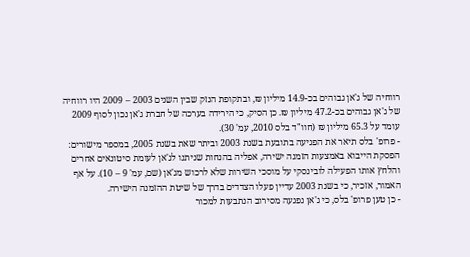רווחיה של ג'אן גבוהים בכ-14.9 מיליון ₪, ובתקופת הנזק שבין השנים 2003 – 2009 היו רווחיה של ג'אן גבוהים בכ-47.2 מיליון ₪. כן הסיק, כי הירידה בערכה של חברת ג'אן נכון לסוף 2009 עומד על 65.3 מיליון ₪ (חוו"ד בלס 2010, עמ' 30).
- פרופ' בלס תיאר את הפגיעה בתובעת בשנת 2003 וביתר שאת בשנת 2005, במספר מישורים: הפסקת הייבוא באמצעות הזמנה ישירה, אפליה בהנחות שניתנו לג'אן לעומת סיטונאים אחרים והלחץ אותו הפעילה לובינסקי על מוסכי השירות שלא לרכוש מג'אן (שם, עמ' 9 – 10). על אף האמור, אזכיר, כי בשנת 2003 עדיין פעלו הצדדים בדרך של שיטת ההזמנה הישירה.
- כן טען פרופ' בלס, כי ג'אן נפגעה מסירוב הנתבעות למכור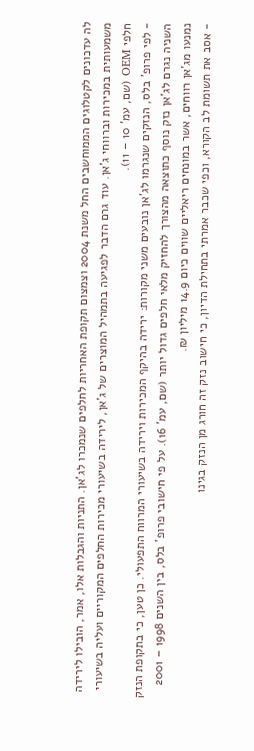לה עדכונים לקטלוגים הממוחשבים החל משנת 2004 וצמצום תקופת האחריות לחלפים שנמכרו לג'אן. התניות והגבלות אלו, אמר, הובילו לירידה משמעותית במכירות וברווחי ג'אן. עוד גרם הדבר לפגיעה בתמהיל המוצרים של ג'אן, לירידה בשיעורי מכירות החלפים המקוריים ועליה בשיעורי חלפי OEM (שם, עמ' 10 – 11).
- לפי פרופ' בלס, הנזקים שנגרמו לג'אן נובעים משני מקורות: ירידה בהיקף המכירות וירידה בשיעורי המרווח התפעולי. כן טען, כי בתקופת הנזק השניה נגרם לג'אן נזק נוסף כתוצאה מהצורך להחזיק מלאי חלפים גדול יותר (שם, עמ' 16). על פי חישובי פרופ' בלס, בין השנים 1998 – 2001 נמנעו מג'אן רווחים, אשר במונחים ריאליים שווים כיום 14.9 מיליון ₪.
- אסב את תשומת לב הקורא, וכפי שכבר אמרתי בתחילת הדיון, כי חישוב נזק זה חורג מן הנזק בגינו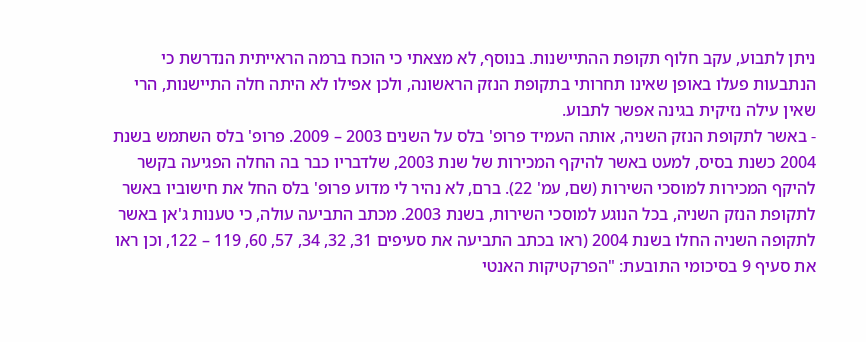ניתן לתבוע, עקב חלוף תקופת ההתיישנות. בנוסף, לא מצאתי כי הוכח ברמה הראייתית הנדרשת כי הנתבעות פעלו באופן שאינו תחרותי בתקופת הנזק הראשונה, ולכן אפילו לא היתה חלה התיישנות, הרי שאין עילה נזיקית בגינה אפשר לתבוע.
- באשר לתקופת הנזק השניה, אותה העמיד פרופ' בלס על השנים 2003 – 2009. פרופ' בלס השתמש בשנת 2004 כשנת בסיס, למעט באשר להיקף המכירות של שנת 2003, שלדבריו כבר בה החלה הפגיעה בקשר להיקף המכירות למוסכי השירות (שם, עמ' 22). ברם, לא נהיר לי מדוע פרופ' בלס החל את חישוביו באשר לתקופת הנזק השניה, בכל הנוגע למוסכי השירות, בשנת 2003. מכתב התביעה עולה, כי טענות ג'אן באשר לתקופה השניה החלו בשנת 2004 (ראו בכתב התביעה את סעיפים 31, 32, 34, 57, 60, 119 – 122, וכן ראו את סעיף 9 בסיכומי התובעת: "הפרקטיקות האנטי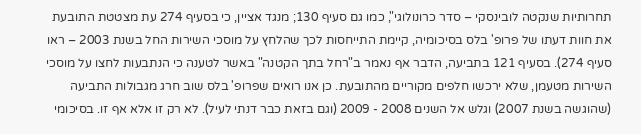תחרותיות שנקטה לובינסקי – סדר כרונולוגי", כמו גם סעיף 130; מנגד אציין, כי בסעיף 274 עת מצטטת התובעת את חוות דעתו של פרופ' בלס בסיכומיה, קיימת התייחסות לכך שהלחץ על מוסכי השירות החל בשנת 2003 – ראו סעיף 274). בסעיף 121 בתביעה, הדבר אף נאמר ב"רחל בתך הקטנה" באשר לטענה כי הנתבעות לחצו על מוסכי השירות מטעמן, שלא ירכשו חלפים מקוריים מהתובעת. כן אנו רואים שפרופ' בלס שוב חרג מגבולות התביעה (שהוגשה בשנת 2007) וגלש אל השנים 2008 - 2009 (וגם בזאת כבר דנתי לעיל). לא רק זו אלא אף זו. בסיכומי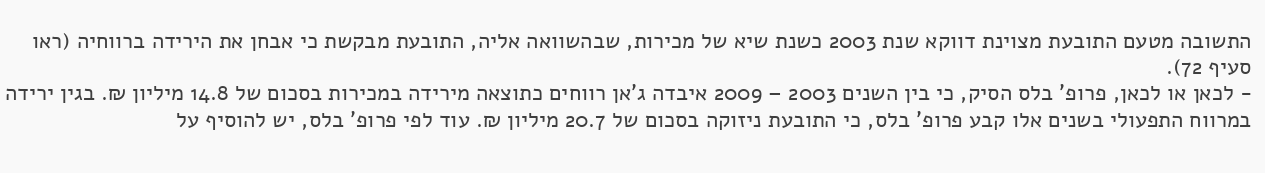התשובה מטעם התובעת מצוינת דווקא שנת 2003 כשנת שיא של מכירות, שבהשוואה אליה, התובעת מבקשת כי אבחן את הירידה ברווחיה (ראו סעיף 72).
- לכאן או לכאן, פרופ' בלס הסיק, כי בין השנים 2003 – 2009 איבדה ג'אן רווחים כתוצאה מירידה במכירות בסכום של 14.8 מיליון ₪. בגין ירידה במרווח התפעולי בשנים אלו קבע פרופ' בלס, כי התובעת ניזוקה בסכום של 20.7 מיליון ₪. עוד לפי פרופ' בלס, יש להוסיף על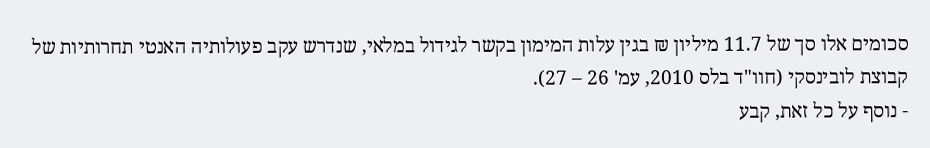סכומים אלו סך של 11.7 מיליון ₪ בגין עלות המימון בקשר לגידול במלאי, שנדרש עקב פעולותיה האנטי תחרותיות של קבוצת לובינסקי (חוו"ד בלס 2010, עמ' 26 – 27).
- נוסף על כל זאת, קבע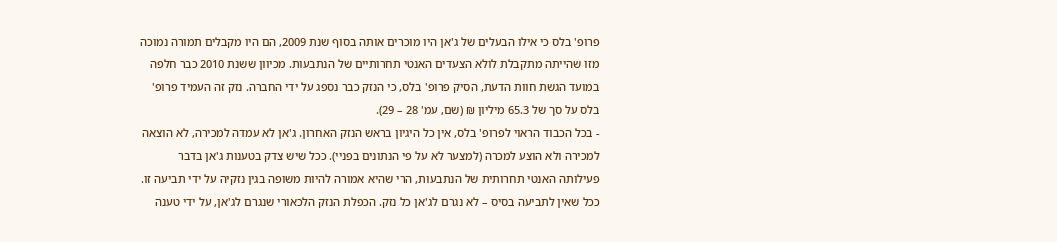פרופ' בלס כי אילו הבעלים של ג'אן היו מוכרים אותה בסוף שנת 2009, הם היו מקבלים תמורה נמוכה מזו שהייתה מתקבלת לולא הצעדים האנטי תחרותיים של הנתבעות. מכיוון ששנת 2010 כבר חלפה במועד הגשת חוות הדעת, הסיק פרופ' בלס, כי הנזק כבר נספג על ידי החברה. נזק זה העמיד פרופ' בלס על סך של 65.3 מיליון ₪ (שם, עמ' 28 – 29).
- בכל הכבוד הראוי לפרופ' בלס, אין כל היגיון בראש הנזק האחרון. ג'אן לא עמדה למכירה, לא הוצאה למכירה ולא הוצע למכרה (למצער לא על פי הנתונים בפניי). ככל שיש צדק בטענות ג'אן בדבר פעילותה האנטי תחרותית של הנתבעות, הרי שהיא אמורה להיות משופה בגין נזקיה על ידי תביעה זו. ככל שאין לתביעה בסיס – לא נגרם לג'אן כל נזק. הכפלת הנזק הלכאורי שנגרם לג'אן, על ידי טענה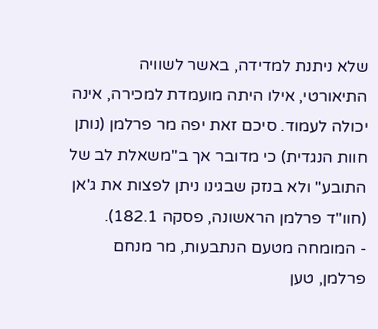שלא ניתנת למדידה, באשר לשוויה התיאורטי, אילו היתה מועמדת למכירה, אינה יכולה לעמוד. סיכם זאת יפה מר פרלמן (נותן חוות הנגדית) כי מדובר אך ב"משאלת לב של התובע" ולא בנזק שבגינו ניתן לפצות את ג'אן (חוו"ד פרלמן הראשונה, פסקה 182.1).
- המומחה מטעם הנתבעות, מר מנחם פרלמן, טען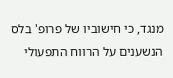מנגד, כי חישוביו של פרופ' בלס הנשענים על הרווח התפעולי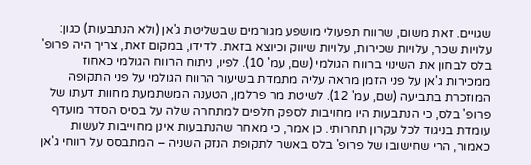שגויים. זאת משום, שרווח תפעולי מושפע מגורמים שבשליטת ג'אן (ולא הנתבעות) כגון: עלויות שכר, עלויות שכירות, עלויות שיווק וכיוצא בזאת. לדידו, במקום זאת, צריך היה פרופ' בלס לבחון את השינוי ברווח הגולמי (שם, עמ' 10). לפיו, ניתוח הרווח הגולמי כאחוז ממכירות ג'אן על פני הזמן מראה עליה מתמדת בשיעור הרווח הגולמי על פני התקופה המוזכרת בתביעה (שם, עמ' 12). לשיטת מר פרלמן, הטענה המשתמעת מחוות דעתו של פרופ' בלס, כי הנתבעות היו מחויבות לספק חלפים למתחרה שלה על בסיס הסדר מועדף עומדת בניגוד לכל עקרון תחרותי. כן אמר, כי מאחר שהנתבעות אינן מחוייבות לעשות כאמור, הרי שחישובו של פרופ' בלס באשר לתקופת הנזק השניה – המתבסס על רווחי ג'אן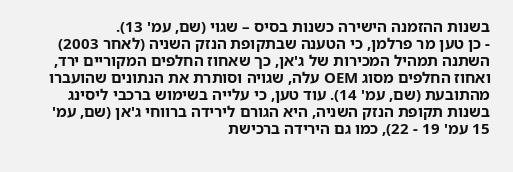בשנות ההזמנה הישירה כשנות בסיס – שגוי (שם, עמ' 13).
- כן טען מר פרלמן, כי הטענה שבתקופת הנזק השניה (לאחר 2003) השתנה תמהיל המכירות של ג'אן, כך שאחוז החלפים המקוריים ירד, ואחוז החלפים מסוג OEM עלה, שגויה וסותרת את הנתונים שהועברו מהתובעת (שם, עמ' 14). עוד טען, כי עלייה בשימוש ברכבי ליסינג בשנות תקופת הנזק השניה, היא הגורם לירידה ברווחי ג'אן (שם, עמ' 15 עמ' 19 - 22), כמו גם הירידה ברכישת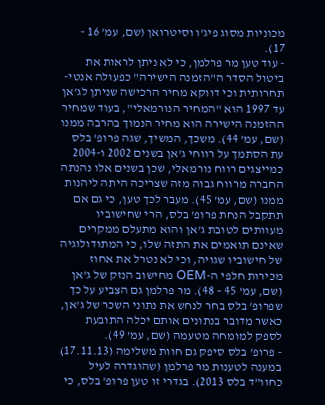מכוניות מסוג פיג'ו וסיטרואן (שם, עמ' 16 - 17).
- עוד טען מר פרלמן, כי לא ניתן לראות את ביטול הסדר ה"הזמנה הישירה" כפעולה אנטי-תחרותית וכי דווקא מחיר הרכישה שניתן לג'אן עד 1997 הוא "המחיר הנורמאלי", בעוד שמחיר ההזמנה הישירה הוא מחיר הנמוך בהרבה ממנו (שם, עמ' 44). משכך, המשיך, שגה פרופ' בלס עת הסתמך על רווחי ג'אן בשנים 2002 ו-2004 כמייצגים רווח נורמאלי, שכן בשנים אלו נהנתה החברה מרווח גבוה מזה שצריכה היתה ליהנות ממנו (שם, עמ' 45). מעבר לכך טען, כי גם אם תתקבל הנחת פרופ' בלס, הרי שחישוביו מעוותים לטובת ג'אן והוא מתעלם ממקרים שאינם תואמים את התזה שלו, כי המתודולוגיה של חישוביו שגויה, וכי לא נטרל את אחוז מכירות חלפי ה-OEM מחישוב הנזק של ג'אן (שם, עמ' 45 – 48). מר פרלמן גם הצביע על כך שפרופ' בלס בחר לנחש את נתוני השכר של ג'אן, כאשר מדובר בנתונים אותם יכלה התובעת לספק למומחה מטעמה (שם, עמ' 49).
- פרופ' בלס סיפק גם חוות משלימה (17.11.13) במענה לטענות מר פרלמן (שהוגדרה לעיל כחוו"ד בלס 2013). בגדרי זו טען פרופ' בלס, כי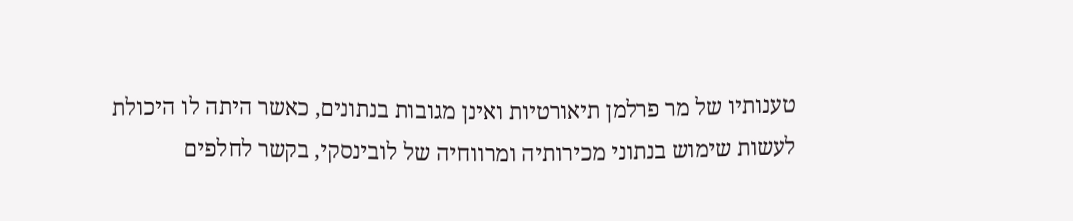טענותיו של מר פרלמן תיאורטיות ואינן מגובות בנתונים, כאשר היתה לו היכולת לעשות שימוש בנתוני מכירותיה ומרווחיה של לובינסקי, בקשר לחלפים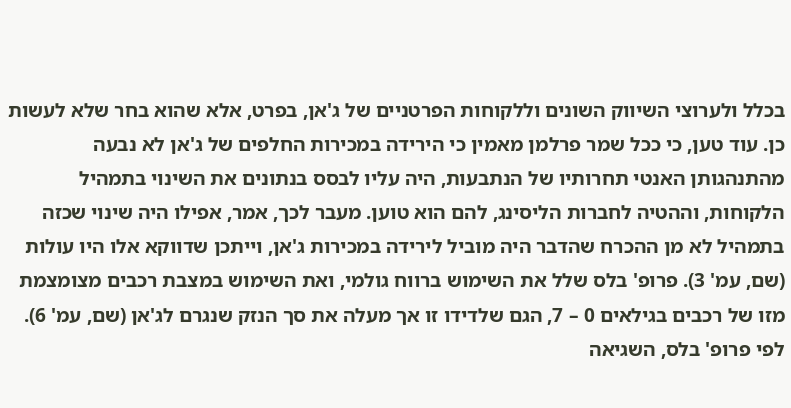בכלל ולערוצי השיווק השונים וללקוחות הפרטניים של ג'אן, בפרט, אלא שהוא בחר שלא לעשות כן. עוד טען, כי ככל שמר פרלמן מאמין כי הירידה במכירות החלפים של ג'אן לא נבעה מהתנהגותן האנטי תחרותיו של הנתבעות, היה עליו לבסס בנתונים את השינוי בתמהיל הלקוחות, וההטיה לחברות הליסינג, להם הוא טוען. מעבר לכך, אמר, אפילו היה שינוי שכזה בתמהיל לא מן ההכרח שהדבר היה מוביל לירידה במכירות ג'אן, וייתכן שדווקא אלו היו עולות (שם, עמ' 3). פרופ' בלס שלל את השימוש ברווח גולמי, ואת השימוש במצבת רכבים מצומצמת מזו של רכבים בגילאים 0 – 7, הגם שלדידו זו אך מעלה את סך הנזק שנגרם לג'אן (שם, עמ' 6). לפי פרופ' בלס, השגיאה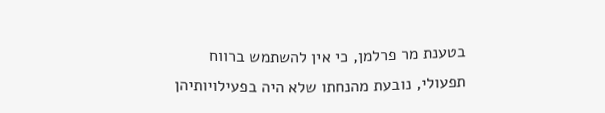בטענת מר פרלמן, כי אין להשתמש ברווח תפעולי, נובעת מהנחתו שלא היה בפעילויותיהן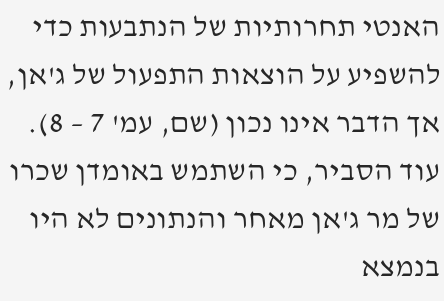האנטי תחרותיות של הנתבעות כדי להשפיע על הוצאות התפעול של ג'אן, אך הדבר אינו נכון (שם, עמ' 7 – 8). עוד הסביר, כי השתמש באומדן שכרו של מר ג'אן מאחר והנתונים לא היו בנמצא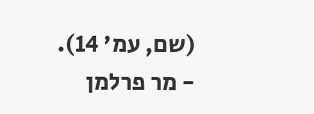(שם, עמ' 14).
- מר פרלמן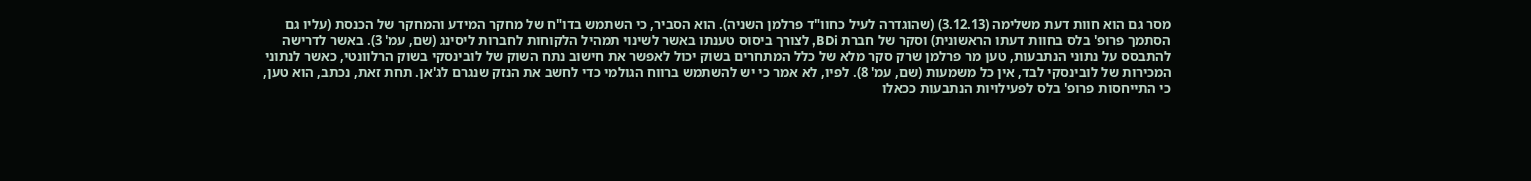מסר גם הוא חוות דעת משלימה (3.12.13) (שהוגדרה לעיל כחוו"ד פרלמן השניה). הוא הסביר, כי השתמש בדו"ח של מחקר המידע והמחקר של הכנסת (עליו גם הסתמך פרופ' בלס בחוות דעתו הראשונית) וסקר של חברת BDi, לצורך ביסוס טענתו באשר לשינוי תמהיל הלקוחות לחברות ליסינג (שם, עמ' 3). באשר לדרישה להתבסס על נתוני הנתבעות, טען מר פרלמן שרק סקר מלא של כלל המתחרים בשוק יכול לאפשר את חישוב נתח השוק של לובינסקי בשוק הרלוונטי, כאשר לנתוני המכירות של לובינסקי לבד, אין כל משמעות (שם, עמ' 8). לפיו, לא אמר כי יש להשתמש ברווח הגולמי כדי לחשב את הנזק שנגרם לג'אן. תחת זאת, נכתב, הוא טען, כי התייחסות פרופ' בלס לפעילויות הנתבעות ככאלו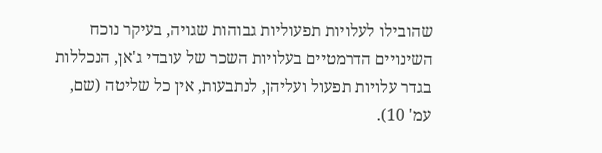שהובילו לעלויות תפעוליות גבוהות שגויה, בעיקר נוכח השינויים הדרמטיים בעלויות השכר של עובדי ג'אן, הנכללות בגדר עלויות תפעול ועליהן, לנתבעות, אין כל שליטה (שם, עמ' 10).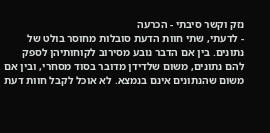נזק וקשר סיבתי - הכרעה
- לדעתי, שתי חוות הדעת סובלות מחוסר בולט של נתונים. בין אם הדבר נובע מסירוב לקוחותיהן לספק להם נתונים, משום שלדידן מדובר בסוד מסחרי, ובין אם משום שהנתונים אינם בנמצא. לא אוכל לקבל חוות דעת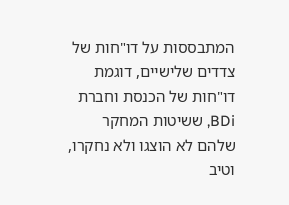המתבססות על דו"חות של צדדים שלישיים, דוגמת דו"חות של הכנסת וחברת BDi, ששיטות המחקר שלהם לא הוצגו ולא נחקרו, וטיב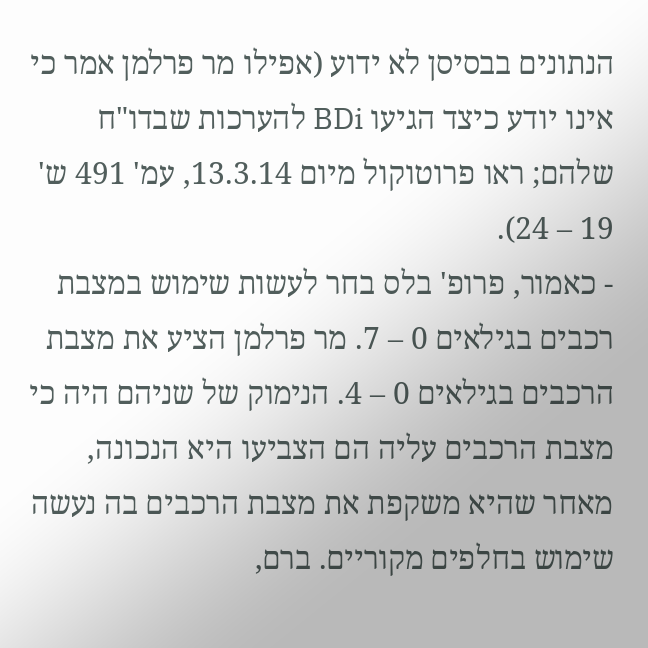הנתונים בבסיסן לא ידוע (אפילו מר פרלמן אמר כי אינו יודע כיצד הגיעו BDi להערכות שבדו"ח שלהם; ראו פרוטוקול מיום 13.3.14, עמ' 491 ש' 19 – 24).
- כאמור, פרופ' בלס בחר לעשות שימוש במצבת רכבים בגילאים 0 – 7. מר פרלמן הציע את מצבת הרכבים בגילאים 0 – 4. הנימוק של שניהם היה כי מצבת הרכבים עליה הם הצביעו היא הנכונה, מאחר שהיא משקפת את מצבת הרכבים בה נעשה שימוש בחלפים מקוריים. ברם,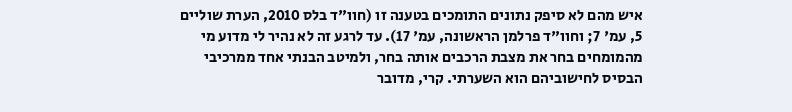איש מהם לא סיפק נתונים התומכים בטענה זו (חוו"ד בלס 2010, הערת שוליים 5, עמ' 7; וחוו"ד פרלמן הראשונה, עמ' 17). עד לרגע זה לא נהיר לי מדוע מי מהמומחים בחר את מצבת הרכבים אותה בחר, ולמיטב הבנתי אחד ממרכיבי הבסיס לחישוביהם הוא השערתי. קרי, מדובר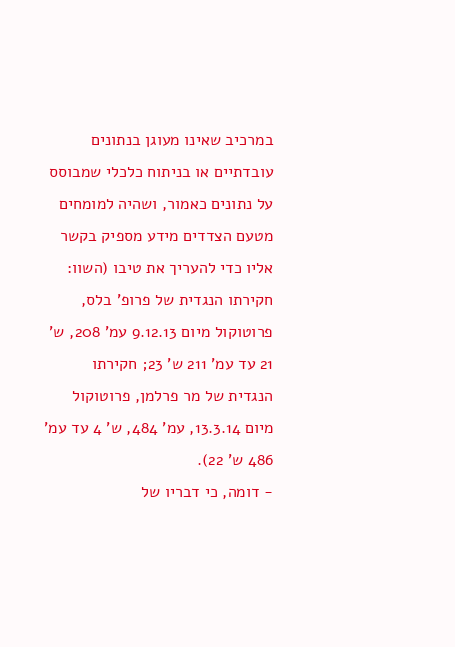במרכיב שאינו מעוגן בנתונים עובדתיים או בניתוח כלכלי שמבוסס על נתונים כאמור, ושהיה למומחים מטעם הצדדים מידע מספיק בקשר אליו כדי להעריך את טיבו (השוו: חקירתו הנגדית של פרופ' בלס, פרוטוקול מיום 9.12.13 עמ' 208, ש' 21 עד עמ' 211 ש' 23; חקירתו הנגדית של מר פרלמן, פרוטוקול מיום 13.3.14, עמ' 484, ש' 4 עד עמ' 486 ש' 22).
- דומה, כי דבריו של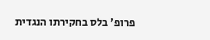פרופ' בלס בחקירתו הנגדית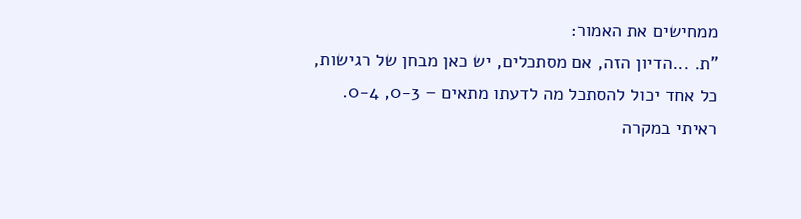ממחישים את האמור:
"ת. ...הדיון הזה, אם מסתכלים, יש כאן מבחן של רגישות, כל אחד יכול להסתכל מה לדעתו מתאים – 0-3, 0-4. ראיתי במקרה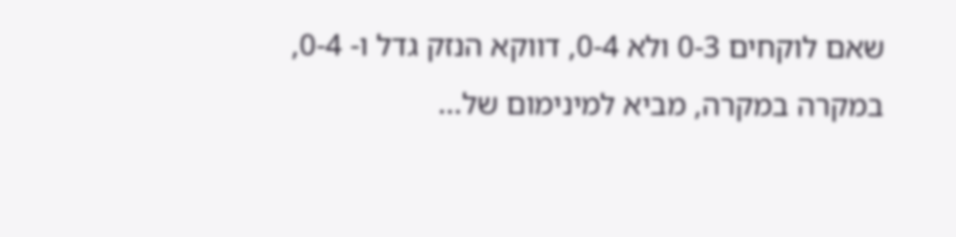שאם לוקחים 0-3 ולא 0-4, דווקא הנזק גדל ו- 0-4, במקרה במקרה, מביא למינימום של...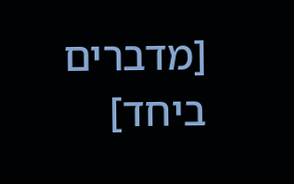[מדברים ביחד]